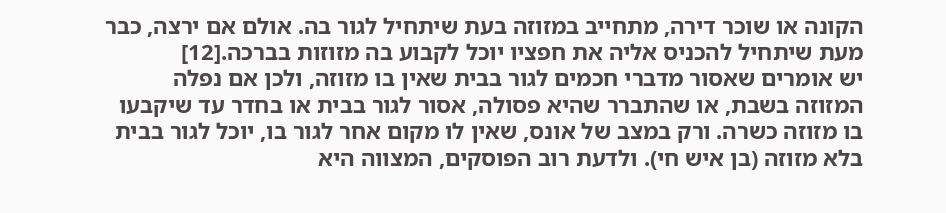הקונה או שוכר דירה, מתחייב במזוזה בעת שיתחיל לגור בה. אולם אם ירצה, כבר מעת שיתחיל להכניס אליה את חפציו יוכל לקבוע בה מזוזות בברכה.[12]
יש אומרים שאסור מדברי חכמים לגור בבית שאין בו מזוזה, ולכן אם נפלה המזוזה בשבת, או שהתברר שהיא פסולה, אסור לגור בבית או בחדר עד שיקבעו בו מזוזה כשרה. ורק במצב של אונס, שאין לו מקום אחר לגור בו, יוכל לגור בבית בלא מזוזה (בן איש חי). ולדעת רוב הפוסקים, המצווה היא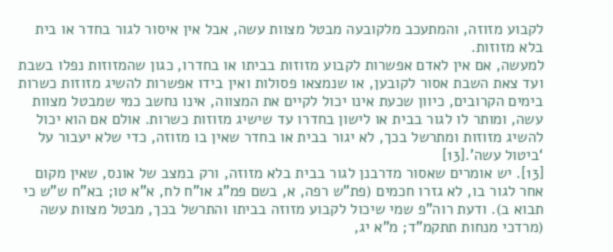לקבוע מזוזה, והמתעכב מלקובעה מבטל מצוות עשה, אבל אין איסור לגור בחדר או בית בלא מזוזות.
למעשה, אם אין לאדם אפשרות לקבוע מזוזות בביתו או בחדרו, כגון שהמזוזות נפלו בשבת ועד צאת השבת אסור לקובען, או שנמצאו פסולות ואין בידו אפשרות להשיג מזוזות כשרות בימים הקרובים, כיוון שכעת אינו יכול לקיים את המצווה, אינו נחשב כמי שמבטל מצוות עשה, ומותר לו לגור בבית או לישון בחדרו עד שישיג מזוזות כשרות. אולם אם הוא יכול להשיג מזוזות ומתרשל בכך, לא יגור בבית או בחדר שאין בו מזוזה, כדי שלא יעבור על ‘ביטול עשה’.[13]
[13]. יש אומרים שאסור מדרבנן לגור בבית בלא מזוזה, ורק במצב של אונס, שאין מקום אחר לגור בו, לא גזרו חכמים (פת”ש רפה, א, בשם פמ”ג או”ח לח, א”א טו; בא”ח ש”ש כי תבוא ב). ודעת רוה”פ שמי שיכול לקבוע מזוזה בביתו והתרשל בכך, מבטל מצוות עשה (מרדכי מנחות תתקמ”ד; מ”א יג,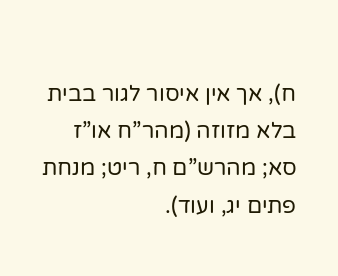ח), אך אין איסור לגור בבית בלא מזוזה (מהר”ח או”ז סא; מהרש”ם ח, ריט; מנחת פתים יג, ועוד).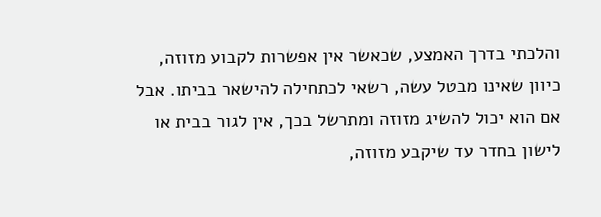והלכתי בדרך האמצע, שכאשר אין אפשרות לקבוע מזוזה, כיוון שאינו מבטל עשה, רשאי לכתחילה להישאר בביתו. אבל אם הוא יכול להשיג מזוזה ומתרשל בכך, אין לגור בבית או לישון בחדר עד שיקבע מזוזה,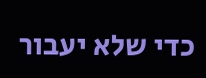כדי שלא יעבור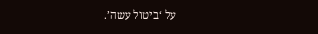על ‘ביטול עשה’.